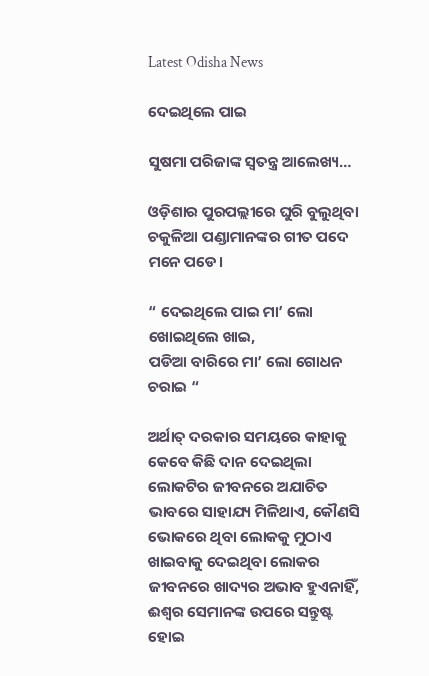Latest Odisha News

ଦେଇଥିଲେ ପାଇ

ସୁଷମା ପରିଜାଙ୍କ ସ୍ୱତନ୍ତ୍ର ଆଲେଖ୍ୟ…

ଓଡ଼ିଶାର ପୁରପଲ୍ଲୀରେ ଘୁରି ବୁଲୁଥିବା ଚକୁଳିଆ ପଣ୍ଡାମାନଙ୍କର ଗୀତ ପଦେ ମନେ ପଡେ।

“ ଦେଇଥିଲେ ପାଇ ମା’ ଲୋ ଖୋଇଥିଲେ ଖାଇ,
ପଡିଆ ବାରିରେ ମା’ ଲୋ ଗୋଧନ ଚରାଇ “

ଅର୍ଥାତ୍ ଦରକାର ସମୟରେ କାହାକୁ କେବେ କିଛି ଦାନ ଦେଇଥିଲା ଲୋକଟିର ଜୀବନରେ ଅଯାଚିତ ଭାବରେ ସାହାଯ୍ୟ ମିଳିଥାଏ, କୌଣସି ଭୋକରେ ଥିବା ଲୋକକୁ ମୁଠାଏ ଖାଇବାକୁ ଦେଇଥିବା ଲୋକର ଜୀବନରେ ଖାଦ୍ୟର ଅଭାବ ହୁଏନାହିଁ, ଈଶ୍ବର ସେମାନଙ୍କ ଉପରେ ସନ୍ତୁଷ୍ଟ ହୋଇ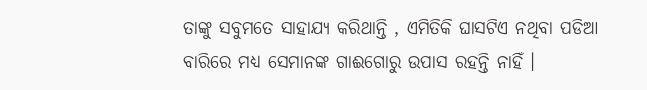ତାଙ୍କୁ ସବୁମତେ ସାହାଯ୍ୟ କରିଥାନ୍ତି , ଏମିତିକି ଘାସଟିଏ ନଥିବା ପଡିଆ ବାରିରେ ମଧ୍ୟ ସେମାନଙ୍କ ଗାଈଗୋରୁ ଉପାସ ରହନ୍ତି ନାହିଁ ।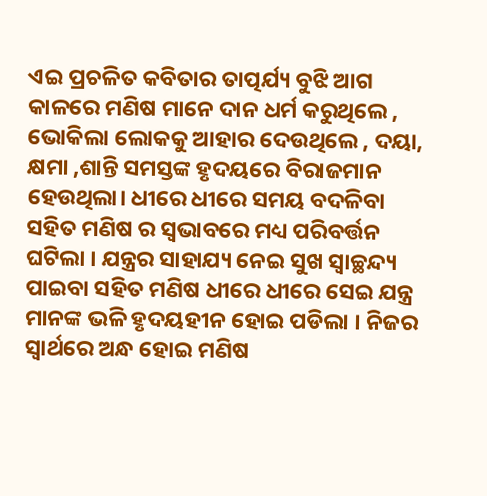ଏଇ ପ୍ରଚଳିତ କବିତାର ତାତ୍ପର୍ଯ୍ୟ ବୁଝି ଆଗ କାଳରେ ମଣିଷ ମାନେ ଦାନ ଧର୍ମ କରୁଥିଲେ , ଭୋକିଲା ଲୋକକୁ ଆହାର ଦେଉଥିଲେ , ଦୟା, କ୍ଷମା ,ଶାନ୍ତି ସମସ୍ତଙ୍କ ହୃଦୟରେ ବିରାଜମାନ ହେଉଥିଲା। ଧୀରେ ଧୀରେ ସମୟ ବଦଳିବା ସହିତ ମଣିଷ ର ସ୍ୱଭାବରେ ମଧ୍ୟ ପରିବର୍ତ୍ତନ ଘଟିଲା । ଯନ୍ତ୍ରର ସାହାଯ୍ୟ ନେଇ ସୁଖ ସ୍ୱାଚ୍ଛନ୍ଦ୍ୟ ପାଇବା ସହିତ ମଣିଷ ଧୀରେ ଧୀରେ ସେଇ ଯନ୍ତ୍ର ମାନଙ୍କ ଭଳି ହୃଦୟହୀନ ହୋଇ ପଡିଲା । ନିଜର ସ୍ୱାର୍ଥରେ ଅନ୍ଧ ହୋଇ ମଣିଷ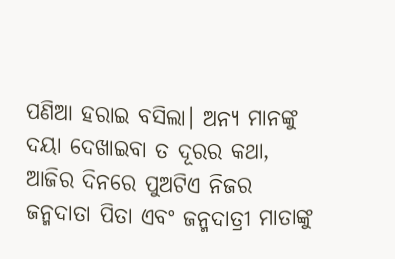ପଣିଆ ହରାଇ ବସିଲା। ଅନ୍ୟ ମାନଙ୍କୁ ଦୟା ଦେଖାଇବା ତ ଦୂରର କଥା, ଆଜିର ଦିନରେ ପୁଅଟିଏ ନିଜର ଜନ୍ମଦାତା ପିତା ଏବଂ ଜନ୍ମଦାତ୍ରୀ ମାତାଙ୍କୁ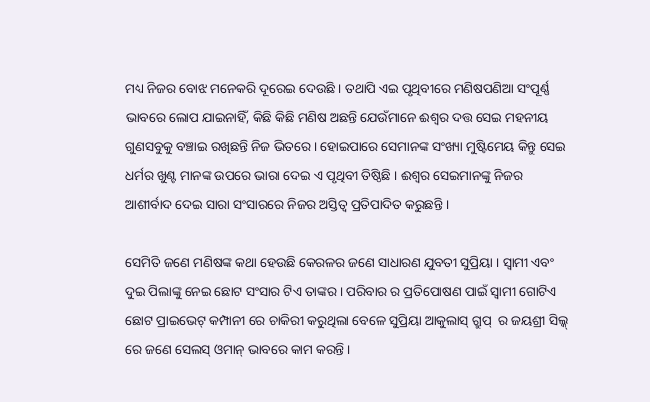ମଧ୍ୟ ନିଜର ବୋଝ ମନେକରି ଦୂରେଇ ଦେଉଛି । ତଥାପି ଏଇ ପୃଥିବୀରେ ମଣିଷପଣିଆ ସଂପୂର୍ଣ୍ଣ ଭାବରେ ଲୋପ ଯାଇନାହିଁ, କିଛି କିଛି ମଣିଷ ଅଛନ୍ତି ଯେଉଁମାନେ ଈଶ୍ବର ଦତ୍ତ ସେଇ ମହନୀୟ ଗୁଣସବୁକୁ ବଞ୍ଚାଇ ରଖିଛନ୍ତି ନିଜ ଭିତରେ। ହୋଇପାରେ ସେମାନଙ୍କ ସଂଖ୍ୟା ମୁଷ୍ଟିମେୟ କିନ୍ତୁ ସେଇ ଧର୍ମର ଖୁଣ୍ଟ ମାନଙ୍କ ଉପରେ ଭାରା ଦେଇ ଏ ପୃଥିବୀ ତିଷ୍ଠିଛି । ଈଶ୍ବର ସେଇମାନଙ୍କୁ ନିଜର ଆଶୀର୍ବାଦ ଦେଇ ସାରା ସଂସାରରେ ନିଜର ଅସ୍ତିତ୍ବ ପ୍ରତିପାଦିତ କରୁଛନ୍ତି ।

ସେମିତି ଜଣେ ମଣିଷଙ୍କ କଥା ହେଉଛି କେରଳର ଜଣେ ସାଧାରଣ ଯୁବତୀ ସୁପ୍ରିୟା । ସ୍ୱାମୀ ଏବଂ ଦୁଇ ପିଲାଙ୍କୁ ନେଇ ଛୋଟ ସଂସାର ଟିଏ ତାଙ୍କର । ପରିବାର ର ପ୍ରତିପୋଷଣ ପାଇଁ ସ୍ୱାମୀ ଗୋଟିଏ ଛୋଟ ପ୍ରାଇଭେଟ୍ କମ୍ପାନୀ ରେ ଚାକିରୀ କରୁଥିଲା ବେଳେ ସୁପ୍ରିୟା ଆକୁଲାସ୍ ଗ୍ରୁପ୍  ର ଜୟଶ୍ରୀ ସିଲ୍କ୍ ରେ ଜଣେ ସେଲସ୍ ଓମାନ୍ ଭାବରେ କାମ କରନ୍ତି ।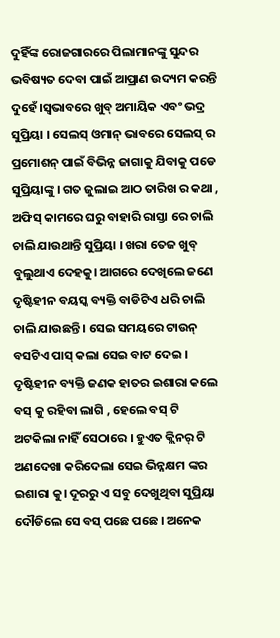ଦୁହିଁଙ୍କ ରୋଜଗାରରେ ପିଲାମାନଙ୍କୁ ସୁନ୍ଦର ଭବିଷ୍ୟତ ଦେବା ପାଇଁ ଆପ୍ରାଣ ଉଦ୍ୟମ କରନ୍ତି ଦୁହେଁ।ସ୍ୱଭାବରେ ଖୁବ୍ ଅମାୟିକ ଏବଂ ଭଦ୍ର ସୁପ୍ରିୟା । ସେଲସ୍ ଓମାନ୍ ଭାବରେ ସେଲସ୍ ର ପ୍ରମୋଶନ୍ ପାଇଁ ବିଭିନ୍ନ ଜାଗାକୁ ଯିବାକୁ ପଡେ ସୁପ୍ରିୟାଙ୍କୁ । ଗତ ଜୁଲାଇ ଆଠ ତାରିଖ ର କଥା , ଅଫିସ୍ କାମରେ ଘରୁ ବାହାରି ରାସ୍ତା ରେ ଚାଲି ଚାଲି ଯାଉଥାନ୍ତି ସୁପ୍ରିୟା । ଖରା ତେଜ ଖୁବ୍ ବୁଲୁଥାଏ ଦେହକୁ। ଆଗରେ ଦେଖିଲେ ଜଣେ ଦୃଷ୍ଟିହୀନ ବୟସ୍କ ବ୍ୟକ୍ତି ବାଡିଟିଏ ଧରି ଚାଲି ଚାଲି ଯାଉଛନ୍ତି । ସେଇ ସମୟରେ ଟାଉନ୍ ବସଟିଏ ପାସ୍ କଲା ସେଇ ବାଟ ଦେଇ । ଦୃଷ୍ଟିହୀନ ବ୍ୟକ୍ତି ଜଣକ ହାତର ଇଶାରା କଲେ ବସ୍ କୁ ରହିବା ଲାଗି , ହେଲେ ବସ୍ ଟି ଅଟକିଲା ନାହିଁ ସେଠାରେ । ହୁଏତ କ୍ଲିନର୍ ଟି ଅଣଦେଖା କରିଦେଲା ସେଇ ଭିନ୍ନକ୍ଷମ ଙ୍କର ଇଶାରା କୁ। ଦୂରରୁ ଏ ସବୁ ଦେଖୁଥିବା ସୁପ୍ରିୟା ଦୌଡିଲେ ସେ ବସ୍ ପଛେ ପଛେ । ଅନେକ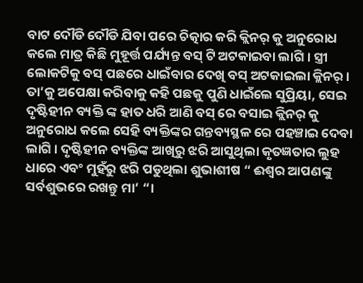ବାଟ ଦୌଡି ଦୌଡି ଯିବା ପରେ ଚିତ୍କାର କରି କ୍ଲିନର୍ କୁ ଅନୁରୋଧ କଲେ ମାତ୍ର କିଛି ମୁହୂର୍ତ୍ତ ପର୍ଯ୍ୟନ୍ତ ବସ୍ ଟି ଅଟକାଇବା ଲାଗି । ସ୍ତ୍ରୀ ଲୋକଟିକୁ ବସ୍ ପଛରେ ଧାଇଁବାର ଦେଖି ବସ୍ ଅଟକାଇଲା କ୍ଲିନର୍ । ତା’କୁ ଅପେକ୍ଷା କରିବାକୁ କହି ପଛକୁ ପୁଣି ଧାଇଁଲେ ସୁପ୍ରିୟା, ସେଇ ଦୃଷ୍ଟିହୀନ ବ୍ୟକ୍ତି ଙ୍କ ହାତ ଧରି ଆଣି ବସ୍ ରେ ବସାଇ କ୍ଲିନର୍ କୁ ଅନୁରୋଧ କଲେ ସେହି ବ୍ୟକ୍ତିଙ୍କର ଗନ୍ତବ୍ୟସ୍ଥଳ ରେ ପହଞ୍ଚାଇ ଦେବା ଲାଗି । ଦୃଷ୍ଟିହୀନ ବ୍ୟକ୍ତିଙ୍କ ଆଖିରୁ ଝରି ଆସୁଥିଲା କୃତଜ୍ଞତାର ଲୁହ ଧାରେ ଏବଂ ମୁହଁରୁ ଝରି ପଡୁଥିଲା ଶୁଭାଶୀଷ “ ଈଶ୍ବର ଆପଣଙ୍କୁ ସର୍ବଶୁଭରେ ରଖନ୍ତୁ ମା’ “।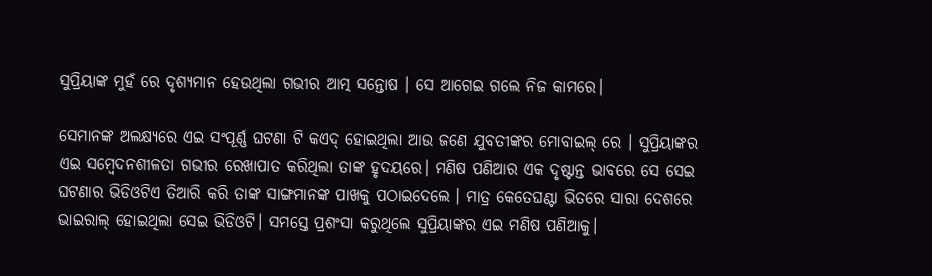ସୁପ୍ରିୟାଙ୍କ ମୁହଁ ରେ ଦୃଶ୍ୟମାନ ହେଉଥିଲା ଗଭୀର ଆତ୍ମ ସନ୍ତୋଷ । ସେ ଆଗେଇ ଗଲେ ନିଜ କାମରେ।

ସେମାନଙ୍କ ଅଲକ୍ଷ୍ୟରେ ଏଇ ସଂପୂର୍ଣ୍ଣ ଘଟଣା ଟି କଏଦ୍ ହୋଇଥିଲା ଆଉ ଜଣେ ଯୁବତୀଙ୍କର ମୋବାଇଲ୍ ରେ । ସୁପ୍ରିୟାଙ୍କର ଏଇ ସମ୍ବେଦନଶୀଳତା ଗଭୀର ରେଖାପାତ କରିଥିଲା ତାଙ୍କ ହୃଦୟରେ। ମଣିଷ ପଣିଆର ଏକ ଦୃଷ୍ଟାନ୍ତ ଭାବରେ ସେ ସେଇ ଘଟଣାର ଭିଡିଓଟିଏ ତିଆରି କରି ତାଙ୍କ ସାଙ୍ଗମାନଙ୍କ ପାଖକୁ ପଠାଇଦେଲେ । ମାତ୍ର କେତେଘଣ୍ଟା ଭିତରେ ସାରା ଦେଶରେ ଭାଇରାଲ୍ ହୋଇଥିଲା ସେଇ ଭିଡିଓଟି। ସମସ୍ତେ ପ୍ରଶଂସା କରୁଥିଲେ ସୁପ୍ରିୟାଙ୍କର ଏଇ ମଣିଷ ପଣିଆକୁ।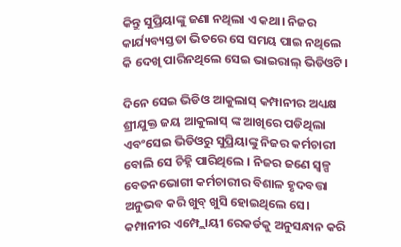କିନ୍ତୁ ସୁପ୍ରିୟାଙ୍କୁ ଜଣା ନଥିଲା ଏ କଥା। ନିଜର କାର୍ଯ୍ୟବ୍ୟସ୍ତତା ଭିତରେ ସେ ସମୟ ପାଇ ନଥିଲେ କି ଦେଖି ପାରିନଥିଲେ ସେଇ ଭାଇରାଲ୍ ଭିଡିଓଟି।

ଦିନେ ସେଇ ଭିଡିଓ ଆକୁଲାସ୍ କମ୍ପାନୀର ଅଧ୍ୟକ୍ଷ ଶ୍ରୀଯୁକ୍ତ ଜୟ ଆକୁଲାସ୍ ଙ୍କ ଆଖିରେ ପଡିଥିଲା ଏବଂସେଇ ଭିଡିଓରୁ ସୁପ୍ରିୟାଙ୍କୁ ନିଜର କର୍ମଚାରୀ ବୋଲି ସେ ଚିହ୍ନି ପାରିଥିଲେ । ନିଜର ଜଣେ ସ୍ୱଳ୍ପ ବେତନଭୋଗୀ କର୍ମଚାରୀର ବିଶାଳ ହୃଦବତ୍ତା ଅନୁଭବ କରି ଖୁବ୍ ଖୁସି ହୋଇଥିଲେ ସେ। କମ୍ପାନୀର ଏମ୍ପ୍ଲୋୟୀ ରେକର୍ଡକୁ ଅନୁସନ୍ଧାନ କରି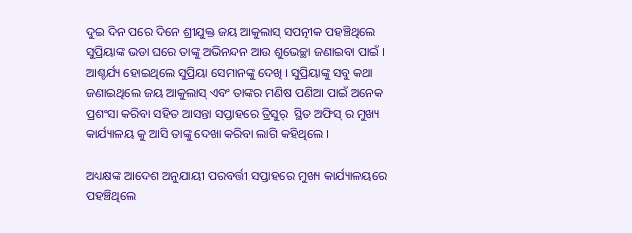ଦୁଇ ଦିନ ପରେ ଦିନେ ଶ୍ରୀଯୁକ୍ତ ଜୟ ଆକୁଲାସ୍ ସପତ୍ନୀକ ପହଞ୍ଚିଥିଲେ ସୁପ୍ରିୟାଙ୍କ ଭଡା ଘରେ ତାଙ୍କୁ ଅଭିନନ୍ଦନ ଆଉ ଶୁଭେଚ୍ଛା ଜଣାଇବା ପାଇଁ । ଆଶ୍ଚର୍ଯ୍ୟ ହୋଇଥିଲେ ସୁପ୍ରିୟା ସେମାନଙ୍କୁ ଦେଖି । ସୁପ୍ରିୟାଙ୍କୁ ସବୁ କଥା ଜଣାଇଥିଲେ ଜୟ ଆକୁଲାସ୍ ଏବଂ ତାଙ୍କର ମଣିଷ ପଣିଆ ପାଇଁ ଅନେକ ପ୍ରଶଂସା କରିବା ସହିତ ଆସନ୍ତା ସପ୍ତାହରେ ତ୍ରିସୁର୍  ସ୍ଥିତ ଅଫିସ୍ ର ମୁଖ୍ୟ କାର୍ଯ୍ୟାଳୟ କୁ ଆସି ତାଙ୍କୁ ଦେଖା କରିବା ଲାଗି କହିଥିଲେ ।

ଅଧ୍ୟକ୍ଷଙ୍କ ଆଦେଶ ଅନୁଯାୟୀ ପରବର୍ତ୍ତୀ ସପ୍ତାହରେ ମୁଖ୍ୟ କାର୍ଯ୍ୟାଳୟରେ ପହଞ୍ଚିଥିଲେ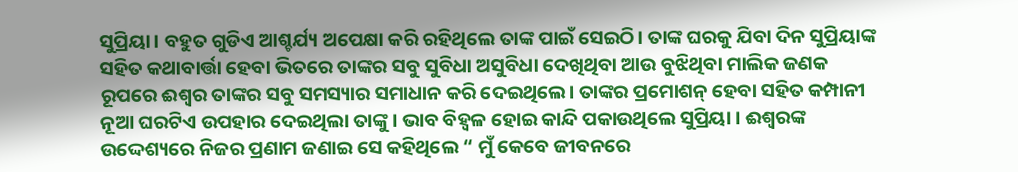ସୁପ୍ରିୟା। ବହୁତ ଗୁଡିଏ ଆଶ୍ଚର୍ଯ୍ୟ ଅପେକ୍ଷା କରି ରହିଥିଲେ ତାଙ୍କ ପାଇଁ ସେଇଠି। ତାଙ୍କ ଘରକୁ ଯିବା ଦିନ ସୁପ୍ରିୟାଙ୍କ ସହିତ କଥାବାର୍ତ୍ତା ହେବା ଭିତରେ ତାଙ୍କର ସବୁ ସୁବିଧା ଅସୁବିଧା ଦେଖିଥିବା ଆଉ ବୁଝିଥିବା ମାଲିକ ଜଣକ ରୂପରେ ଈଶ୍ବର ତାଙ୍କର ସବୁ ସମସ୍ୟାର ସମାଧାନ କରି ଦେଇଥିଲେ। ତାଙ୍କର ପ୍ରମୋଶନ୍ ହେବା ସହିତ କମ୍ପାନୀ ନୂଆ ଘରଟିଏ ଉପହାର ଦେଇଥିଲା ତାଙ୍କୁ। ଭାବ ବିହ୍ଵଳ ହୋଇ କାନ୍ଦି ପକାଉଥିଲେ ସୁପ୍ରିୟା । ଈଶ୍ବରଙ୍କ ଉଦ୍ଦେଶ୍ୟରେ ନିଜର ପ୍ରଣାମ ଜଣାଇ ସେ କହିଥିଲେ “ ମୁଁ କେବେ ଜୀବନରେ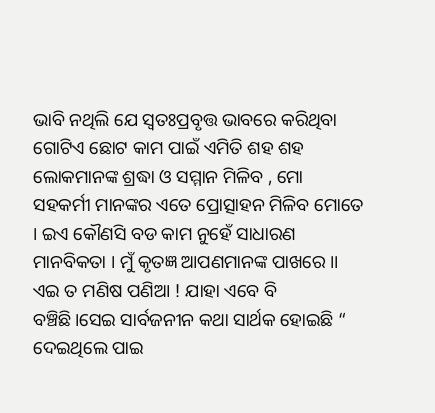ଭାବି ନଥିଲି ଯେ ସ୍ୱତଃପ୍ରବୃତ୍ତ ଭାବରେ କରିଥିବା ଗୋଟିଏ ଛୋଟ କାମ ପାଇଁ ଏମିତି ଶହ ଶହ ଲୋକମାନଙ୍କ ଶ୍ରଦ୍ଧା ଓ ସମ୍ମାନ ମିଳିବ , ମୋ ସହକର୍ମୀ ମାନଙ୍କର ଏତେ ପ୍ରୋତ୍ସାହନ ମିଳିବ ମୋତେ । ଇଏ କୌଣସି ବଡ କାମ ନୁହେଁ ସାଧାରଣ ମାନବିକତା । ମୁଁ କୃତଜ୍ଞ ଆପଣମାନଙ୍କ ପାଖରେ ।।
ଏଇ ତ ମଣିଷ ପଣିଆ ! ଯାହା ଏବେ ବି ବଞ୍ଚିଛି।ସେଇ ସାର୍ବଜନୀନ କଥା ସାର୍ଥକ ହୋଇଛି “ ଦେଇଥିଲେ ପାଇ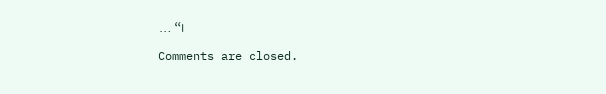… “।

Comments are closed.